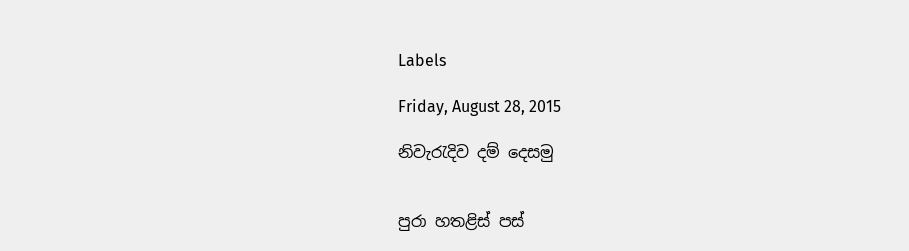Labels

Friday, August 28, 2015

නිවැරැදිව දම් දෙසමු


පුරා හතළිස් පස්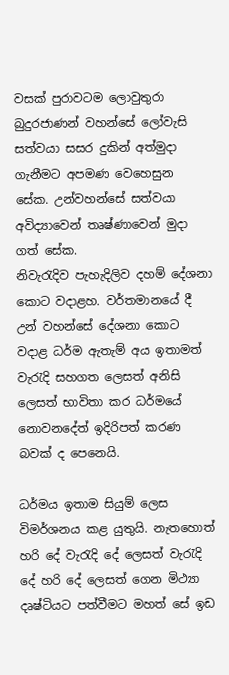වසක් පුරාවටම ලොවුතුරා බුදුරජාණන් වහන්සේ ලෝවැසි සත්වයා සසර දුකින් අත්මුදා ගැනීමට අපමණ වෙහෙසුන සේක. උන්වහන්සේ සත්වයා අවිද්‍යාවෙන් තෘෂ්ණාවෙන් මුදා ගත් සේක.
නිවැරැදිව පැහැදිලිව දහම් දේශනා කොට වදාළහ. වර්තමානයේ දී උන් වහන්සේ දේශනා කොට වදාළ ධර්ම ඇතැම් අය ඉතාමත් වැරැදි සහගත ලෙසත් අනිසි ලෙසත් භාවිතා කර ධර්මයේ නොවනදේත් ඉදිරිපත් කරණ බවක් ද පෙනෙයි.

ධර්මය ඉතාම සියුම් ලෙස විමර්ශනය කළ යුතුයි. නැතහොත් හරි දේ වැරැදි දේ ලෙසත් වැරැදි දේ හරි දේ ලෙසත් ගෙන මිථ්‍යා දෘෂ්ටියට පත්වීමට මහත් සේ ඉඩ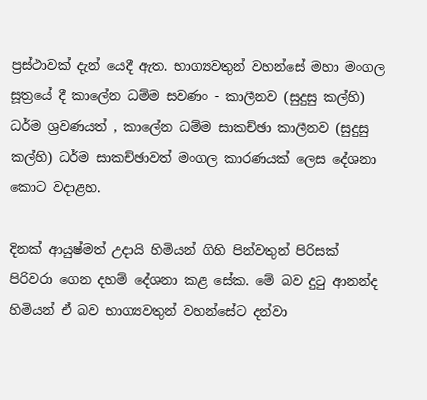ප්‍රස්ථාවක් දැන් යෙදී ඇත. භාග්‍යවතුන් වහන්සේ මහා මංගල සූත්‍රයේ දී කාලේන ධම්ම සවණං - කාලීනව (සුදුසු කල්හි) ධර්ම ශ්‍රවණයත් , කාලේන ධම්ම සාකච්ඡා කාලීනව (සුදුසු කල්හි) ධර්ම සාකච්ඡාවත් මංගල කාරණයක් ලෙස දේශනා කොට වදාළහ.

දිනක් ආයුෂ්මත් උදායි හිමියන් ගිහි පින්වතුන් පිරිසක් පිරිවරා ගෙන දහම් දේශනා කළ සේක. මේ බව දුටු ආනන්ද හිමියන් ඒ බව භාග්‍යවතුන් වහන්සේට දන්වා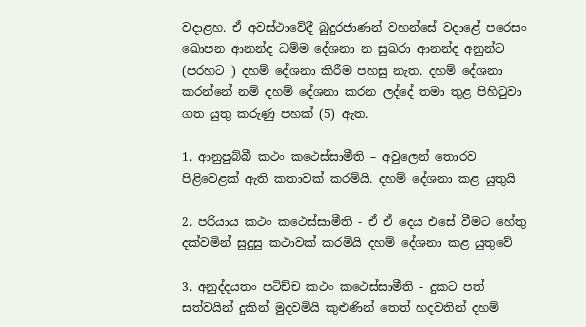වදාළහ. ඒ අවස්ථාවේදී බුදුරජාණන් වහන්සේ වදාළේ පරෙසං ඛොපන ආනන්ද ධම්ම දේශනා න සුඛරා ආනන්ද අනුන්ට (පරහට ) දහම් දේශනා කිරීම පහසු නැත. දහම් දේශනා කරන්නේ නම් දහම් දේශනා කරන ලද්දේ තමා තුළ පිහිටුවා ගත යුතු කරුණු පහක් (5) ඇත.

1. ආනුපුබ්බී කථං කථෙස්සාමීති – අවුලෙන් තොරව පිළිවෙළක් ඇති කතාවක් කරම්යි. දහම් දේශනා කළ යුතුයි

2. පරියාය කථං කථෙස්සාමීති - ඒ ඒ දෙය එසේ වීමට හේතු දක්වමින් සුදුසු කථාවක් කරමියි දහම් දේශනා කළ යුතුවේ

3. අනුද්දයතං පටිච්ච කථං කථෙස්සාමීති - දුකට පත් සත්වයින් දුකින් මුදවමියි කුළුණින් තෙත් හදවතින් දහම්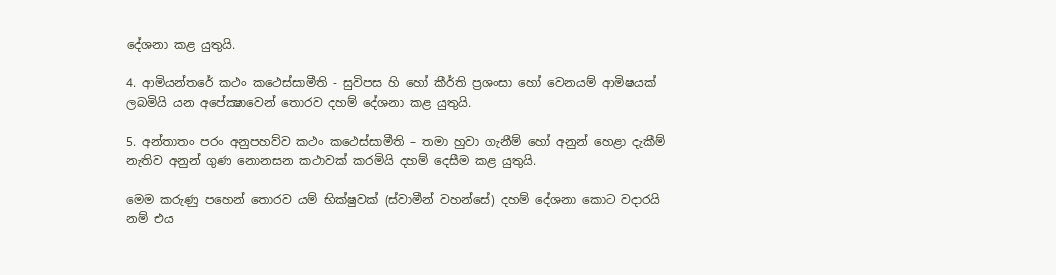දේශනා කළ යුතුයි.

4. ආමි‍යන්තරේ කථං කථෙස්සාමීති - සුවිපස හි හෝ කීර්ති ප්‍රශංසා හෝ වෙනයම් ආමිෂයක් ලබමියි යන අපේක්‍ෂාවෙන් තොරව දහම් දේශනා කළ යුතුයි.

5. අන්තාතං පරං අනුපහව්ව කථං කථෙස්සාමීති – තමා හුවා ගැනීම් හෝ අනුන් හෙළා දැකීම් නැතිව අනුන් ගුණ නොනසන කථාවක් කරමියි දහම් දෙසීම කළ යුතුයි.

මෙම කරුණු පහෙන් තොරව යම් භික්ෂුවක් (ස්වාමීන් වහන්සේ) දහම් දේශනා කොට වදාරයි නම් එය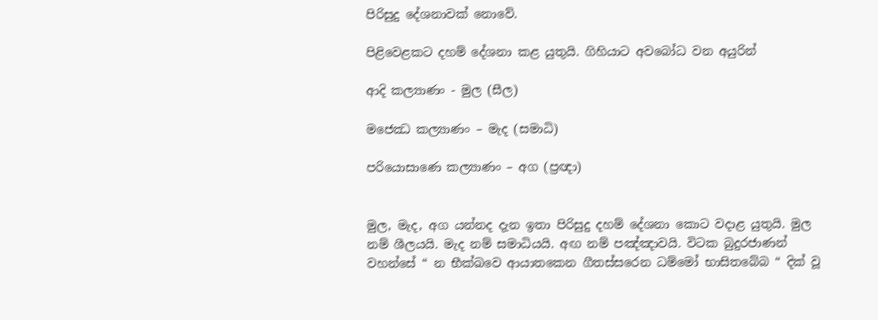පිරිසුදු දේශනාවක් නොවේ.

පිළිවෙළකට දහම් දේශනා කළ යුතුයි. ගිහියාට අවබෝධ වන අයුරින්

ආදි කල්‍යාණං - මුල (සීල)

මජෙඣ කල්‍යාණං – මැද (සමාධි)

පරියොසාණෙ කල්‍යාණං – අග (ප්‍රඥා)


මුල, මැද, අග යන්නද දැන ඉතා පිරිසුදු දහම් දේශනා කොට වදාළ යුතුයි. මුල නම් ශීලයයි. මැද නම් සමාධියයි. අඟ නම් පඤ්ඤාවයි. විටක බුදුරජාණන් වහන්සේ “ න භීක්ඛවෙ ආයාතකෙන ගීතස්සරෙන ධම්මෝ භාසිතබේබ “ දික් වූ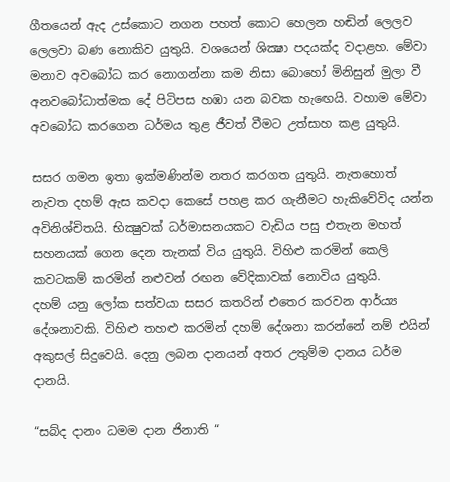ගීතයෙන් ඇද උස්කොට නගන පහත් කොට හෙලන හඬින් ලෙලව ලෙලවා බණ නොකිව යුතුයි. වශයෙන් ශික්‍ෂා පදයක්ද වදාළහ. මේවා මනාව අවබෝධ කර නොගන්නා කම නිසා බොහෝ මිනිසුන් මුලා වී අනවබෝධාත්මක දේ පිටිපස හඹා යන බවක හැඟෙයි. වහාම මේවා අවබෝධ කරගෙන ධර්මය තුළ ජීවත් වීමට උත්සාහ කළ යුතුයි.

සසර ගමන ඉතා ඉක්මණින්ම නතර කරගත යුතුයි. නැතහොත් නැවත දහම් ඇස කවදා කෙසේ පහළ කර ගැනීමට හැකිවේවිද යන්න අවිනිශ්චිතයි. භික්‍ෂුවක් ධර්මාසනයකට වැඩිය පසු එතැන මහත් සහනයක් ගෙන දෙන තැනක් විය යුතුයි. විහිළු කරමින් කෙලි කවටකම් කරමින් නළුවන් රඟන වේදිකාවක් නොවිය යුතුයි.
දහම් යනු ලෝක සත්වයා සසර කතරින් එතෙර කරවන ආර්ය්‍ය දේශනාවකි. විහිළු තහළු කරමින් දහම් දේශනා කරන්නේ නම් එයින් අකුසල් සිදුවෙයි. දෙනු ලබන දානයන් අතර උතුම්ම දානය ධර්ම දානයි.

“සබ්ද දානං ධමම දාන ජිනාති “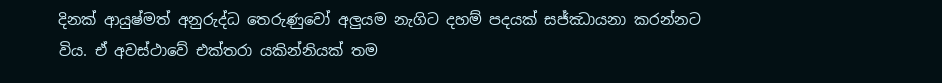දිනක් ආයුෂ්මත් අනුරුද්ධ තෙරුණුවෝ අලුයම නැගිට දහම් පදයක් සජ්ඣායනා කරන්නට විය. ඒ අවස්ථාවේ එක්තරා යකින්නියක් තම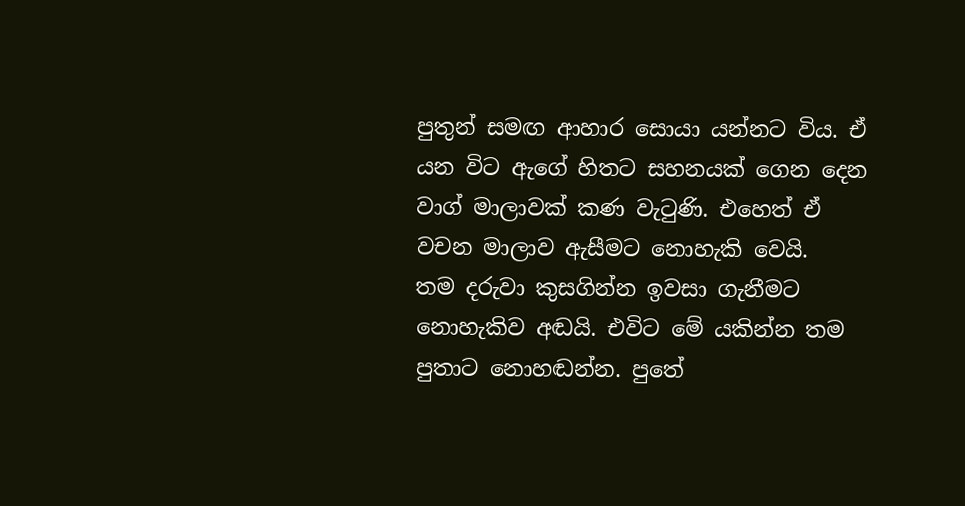පුතුන් සමඟ ආහාර සොයා යන්නට විය. ඒ යන විට ඇගේ හිතට සහනයක් ගෙන දෙන වාග් මාලාවක් කණ වැටුණි. එහෙත් ඒ වචන මාලාව ඇසීමට නොහැකි වෙයි.
තම දරුවා කුසගින්න ඉවසා ගැනීමට නොහැකිව අඬයි. එවිට මේ යකින්න තම පුතාට නොහඬන්න. පුතේ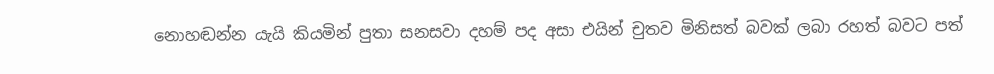නොහඬන්න යැයි කියමින් පුතා සනසවා දහම් පද අසා එයින් චුතව මිනිසත් බවක් ලබා රහත් බවට පත්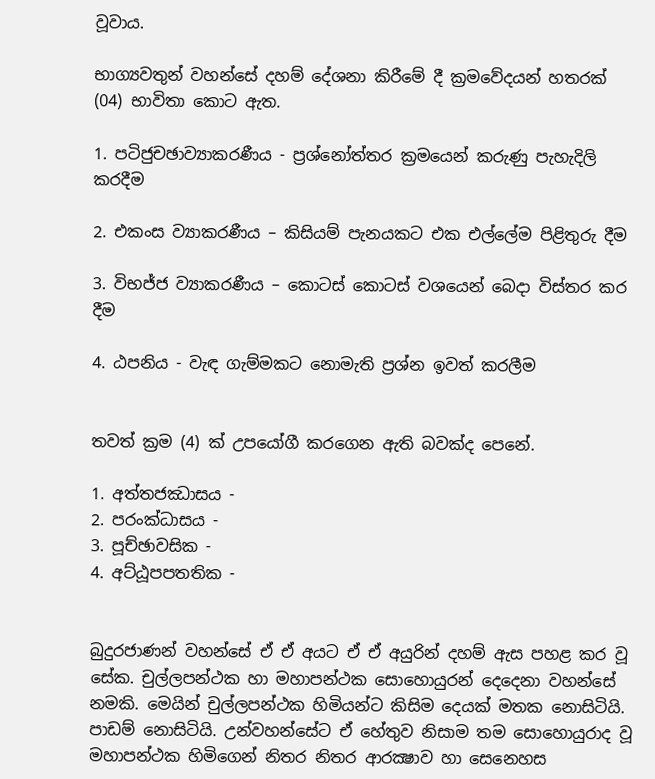වූවාය.

භාග්‍යවතුන් වහන්සේ දහම් දේශනා කිරීමේ දී ක්‍රමවේදයන් හතරක් (04) භාවිතා කොට ඇත.

1. පටිජුචඡාව්‍යාකරණීය - ප්‍රශ්නෝත්තර ක්‍රමයෙන් කරුණු පැහැදිලි කරදීම

2. එකංස ව්‍යාකරණීය – කිසියම් පැනයකට එක එල්ලේම පිළිතුරු දීම

3. විභජ්ජ ව්‍යාකරණීය – කොටස් කොටස් වශයෙන් බෙදා විස්තර කර දීම

4. ඨපනිය - වැඳ ගැම්මකට නොමැති ප්‍රශ්න ඉවත් කරලීම


තවත් ක්‍රම (4) ක් උපයෝගී කරගෙන ඇති බවක්ද පෙනේ.

1. අත්තජඣාසය -
2. පරංක්‍ධාසය -
3. පූච්ඡාවසික -
4. අට්ඨූපපතතික -


බුදුරජාණන් වහන්සේ ඒ ඒ අයට ඒ ඒ අයුරින් දහම් ඇස පහළ කර වූ සේක. චුල්ලපන්ථක හා මහාපන්ථක සොහොයුරන් දෙදෙනා වහන්සේ නමකි. මෙයින් චුල්ලපන්ථක හිමියන්ට කිසිම දෙයක් මතක නොසිටියි. පාඩම් නොසිටියි. උන්වහන්සේට ඒ හේතුව නිසාම තම සොහොයුරාද වූ මහාපන්ථක හිමිගෙන් නිතර නිතර ආරක්‍ෂාව හා සෙනෙහස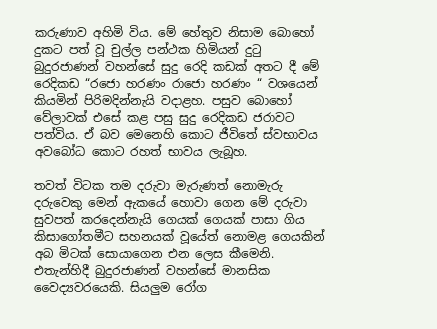කරුණාව අහිමි විය. මේ හේතුව නිසාම බොහෝ දුකට පත් වූ චුල්ල පන්ථක හිමියන් දුටු බුදුරජාණන් වහන්සේ සුදු රෙදි කඩක් අතට දී මේ රෙදිකඩ “රජො හරණං රාජො හරණං “ වශයෙන් කියමින් පිරිමදින්නැයි වදාළහ. පසුව බොහෝ වේලාවක් එසේ කළ පසු සුදු රෙදිකඩ ජරාවට පත්විය. ඒ බව මෙනෙහි කොට ජීවිතේ ස්වභාවය අවබෝධ කොට රහත් භාවය ලැබූහ.

තවත් විටක තම දරුවා මැරුණත් නොමැරු දරුවෙකු මෙන් ඇකයේ හොවා ගෙන මේ දරුවා සුවපත් කරදෙන්නැයි ගෙයක් ගෙයක් පාසා ගිය කිසාගෝතමීට සහනයක් වූයේත් නොමළ ගෙයකින් අබ මිටක් සොයාගෙන එන ලෙස කීමෙනි. එතැන්හිදී බුදුරජාණන් වහන්සේ මානසික වෛද්‍යවරයෙකි. සියලුම රෝග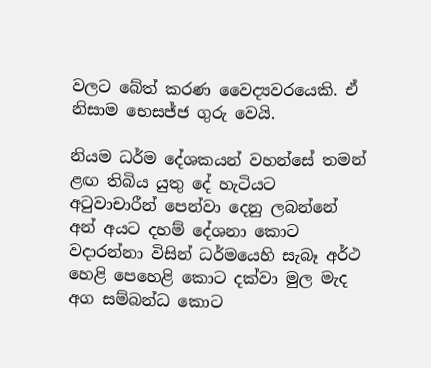වලට බේත් කරණ වෛද්‍යවරයෙකි. ඒ නිසාම භෙසජ්ජ ගුරු වෙයි.

නියම ධර්ම දේශකයන් වහන්සේ තමන් ළඟ තිබිය යුතු දේ හැටියට අටුවාචාරීන් පෙන්වා දෙනු ලබන්නේ අන් අයට දහම් දේශනා කොට වදාරන්නා විසින් ධර්මයෙහි සැබෑ අර්ථ හෙළි පෙහෙළි කොට දක්වා මුල මැද අග සම්බන්ධ කොට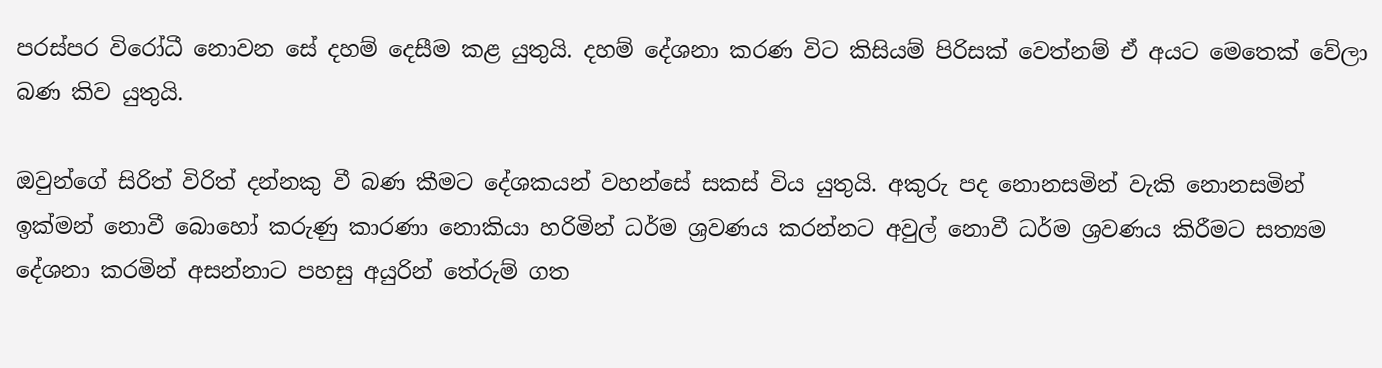පරස්පර විරෝධී නොවන සේ දහම් දෙසීම කළ යුතුයි. දහම් දේශනා කරණ විට කිසියම් පිරිසක් වෙත්නම් ඒ අයට මෙතෙක් වේලා බණ කිව යුතුයි.

ඔවුන්ගේ සිරිත් විරිත් දන්නකු වී බණ කීමට දේශකයන් වහන්සේ සකස් විය යුතුයි. අකුරු පද නොනසමින් වැකි නොනසමින් ඉක්මන් නොවී බොහෝ කරුණු කාරණා නොකියා හරිමින් ධර්ම ශ්‍රවණය කරන්නට අවුල් නොවී ධර්ම ශ්‍රවණය කිරීමට සත්‍යම දේශනා කරමින් අසන්නාට පහසු අයුරින් තේරුම් ගත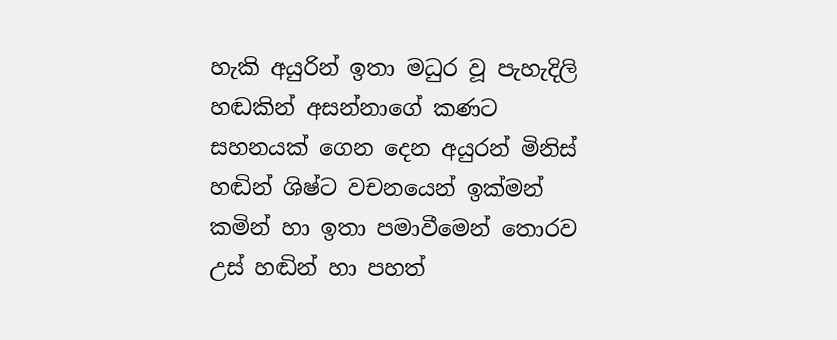හැකි අයුරින් ඉතා මධුර වූ පැහැදිලි හඬකින් අසන්නාගේ කණට සහනයක් ගෙන දෙන අයුරන් මිනිස් හඬින් ශිෂ්ට වචනයෙන් ඉක්මන් කමින් හා ඉතා පමාවීමෙන් තොරව උස් හඬින් හා පහත්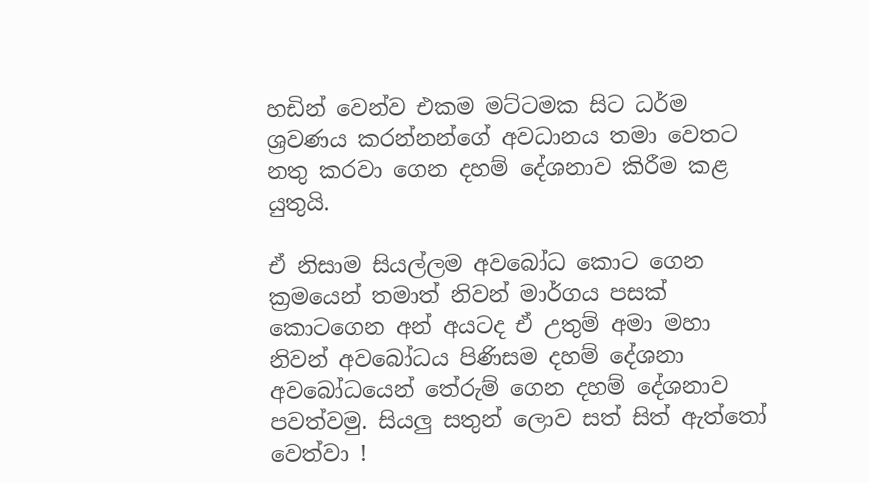හඩින් වෙන්ව එකම මට්ටමක සිට ධර්ම ශ්‍රවණය කරන්නන්ගේ අවධානය තමා වෙතට නතු කරවා ගෙන දහම් දේශනාව කිරීම කළ යුතුයි.

ඒ නිසාම සියල්ලම අවබෝධ කොට ගෙන ක්‍රමයෙන් තමාත් නිවන් මාර්ගය පසක් කොටගෙන අන් අයටද ඒ උතුම් අමා මහා නිවන් අවබෝධය පිණිසම දහම් දේශනා අවබෝධයෙන් තේරුම් ගෙන දහම් දේශනාව පවත්වමු. සියලු සතුන් ලොව සත් සිත් ඇත්තෝ වෙත්වා !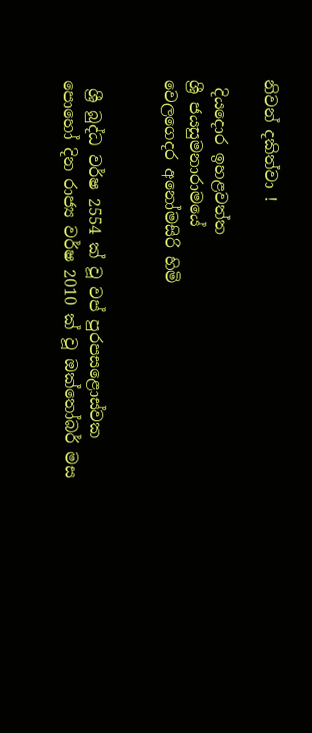නිවන් දකිත්වා !

 දියදොර ඉහළවත්ත
ශ්‍රී ජයසුමනාරාමයේ
වෙලගෙදර අනෝමසිරි හිමි


 ශ්‍රී බුද්ධ වර්ෂ 2554 ක් වූ වප් පුරපසළොස්වක පොහෝ දින රාජ්‍ය වර්ෂ 2010 ක් වූ ඔක්තෝබර් මස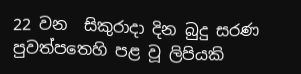22 වන  සිකුරාදා දින බුදු සරණ පුවත්පතෙහි පළ වූ ලිපියකි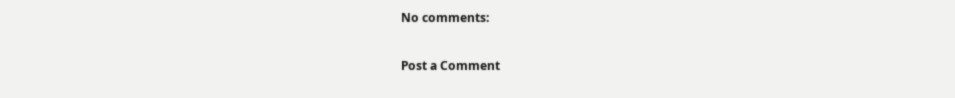No comments:

Post a Comment